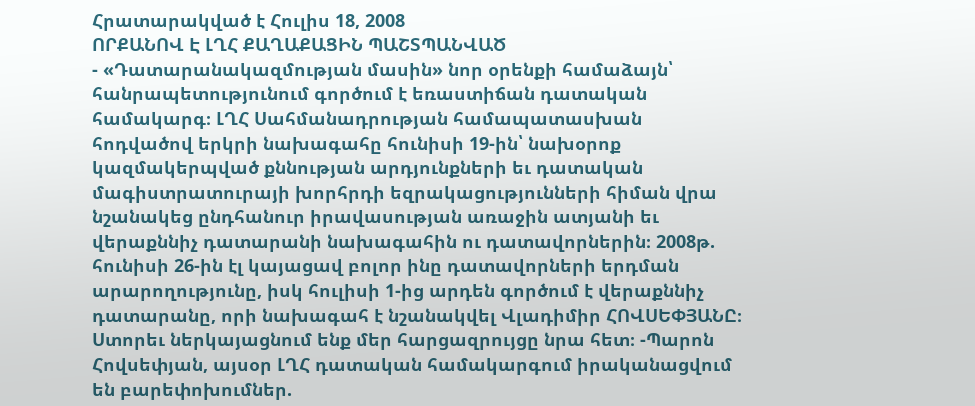Հրատարակված է Հուլիս 18, 2008
ՈՐՔԱՆՈՎ Է ԼՂՀ ՔԱՂԱՔԱՑԻՆ ՊԱՇՏՊԱՆՎԱԾ
- «Դատարանակազմության մասին» նոր օրենքի համաձայն՝ հանրապետությունում գործում է եռաստիճան դատական համակարգ։ ԼՂՀ Սահմանադրության համապատասխան հոդվածով երկրի նախագահը հունիսի 19-ին՝ նախօրոք կազմակերպված քննության արդյունքների եւ դատական մագիստրատուրայի խորհրդի եզրակացությունների հիման վրա նշանակեց ընդհանուր իրավասության առաջին ատյանի եւ վերաքննիչ դատարանի նախագահին ու դատավորներին։ 2008թ. հունիսի 26-ին էլ կայացավ բոլոր ինը դատավորների երդման արարողությունը, իսկ հուլիսի 1-ից արդեն գործում է վերաքննիչ դատարանը, որի նախագահ է նշանակվել Վլադիմիր ՀՈՎՍԵՓՅԱՆԸ։ Ստորեւ ներկայացնում ենք մեր հարցազրույցը նրա հետ։ -Պարոն Հովսեփյան, այսօր ԼՂՀ դատական համակարգում իրականացվում են բարեփոխումներ.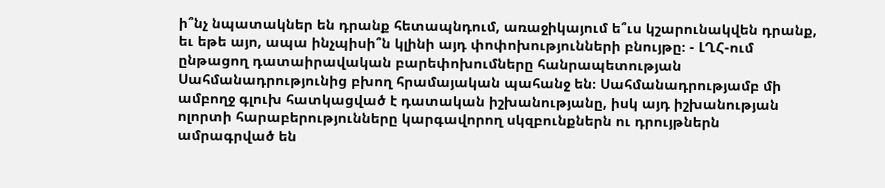ի՞նչ նպատակներ են դրանք հետապնդում, առաջիկայում ե՞ւս կշարունակվեն դրանք, եւ եթե այո, ապա ինչպիսի՞ն կլինի այդ փոփոխությունների բնույթը։ - ԼՂՀ-ում ընթացող դատաիրավական բարեփոխումները հանրապետության Սահմանադրությունից բխող հրամայական պահանջ են։ Սահմանադրությամբ մի ամբողջ գլուխ հատկացված է դատական իշխանությանը, իսկ այդ իշխանության ոլորտի հարաբերությունները կարգավորող սկզբունքներն ու դրույթներն ամրագրված են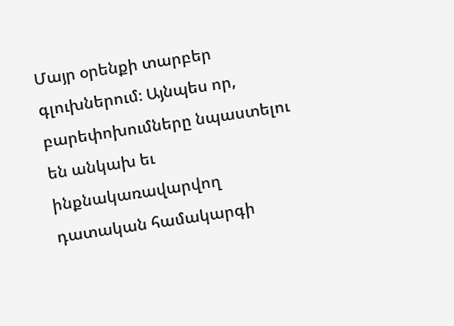Մայր օրենքի տարբեր գլուխներում։ Այնպես որ, բարեփոխումները նպաստելու են անկախ եւ ինքնակառավարվող դատական համակարգի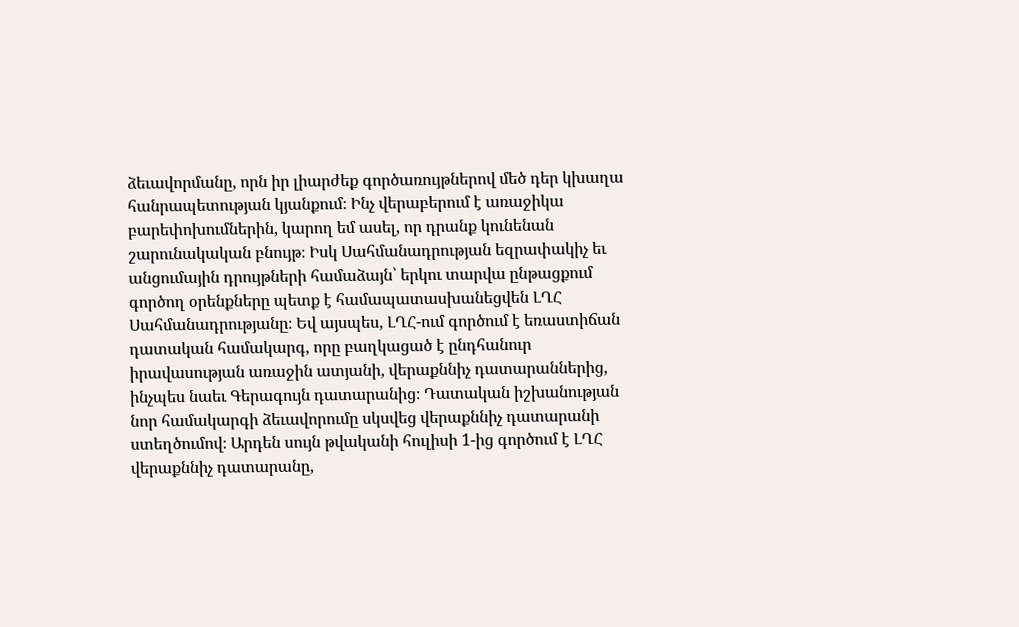ձեւավորմանը, որն իր լիարժեք գործառույթներով մեծ դեր կխաղա հանրապետության կյանքում։ Ինչ վերաբերում է առաջիկա բարեփոխումներին, կարող եմ ասել, որ դրանք կունենան շարունակական բնույթ։ Իսկ Սահմանադրության եզրափակիչ եւ անցումային դրույթների համաձայն՝ երկու տարվա ընթացքում գործող օրենքները պետք է համապատասխանեցվեն ԼՂՀ Սահմանադրությանը։ Եվ այսպես, ԼՂՀ-ում գործում է եռաստիճան դատական համակարգ, որը բաղկացած է ընդհանուր իրավասության առաջին ատյանի, վերաքննիչ դատարաններից, ինչպես նաեւ Գերագույն դատարանից։ Դատական իշխանության նոր համակարգի ձեւավորումը սկսվեց վերաքննիչ դատարանի ստեղծումով։ Արդեն սույն թվականի հուլիսի 1-ից գործում է ԼՂՀ վերաքննիչ դատարանը,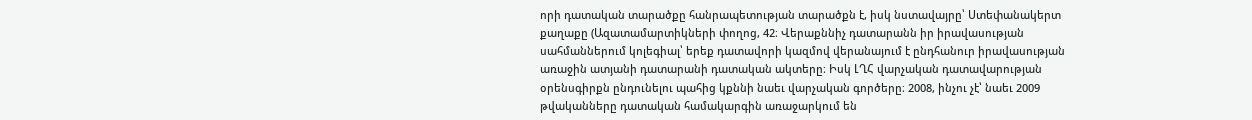որի դատական տարածքը հանրապետության տարածքն է, իսկ նստավայրը՝ Ստեփանակերտ քաղաքը (Ազատամարտիկների փողոց, 42։ Վերաքննիչ դատարանն իր իրավասության սահմաններում կոլեգիալ՝ երեք դատավորի կազմով վերանայում է ընդհանուր իրավասության առաջին ատյանի դատարանի դատական ակտերը։ Իսկ ԼՂՀ վարչական դատավարության օրենսգիրքն ընդունելու պահից կքննի նաեւ վարչական գործերը։ 2008, ինչու չէ՝ նաեւ 2009 թվականները դատական համակարգին առաջարկում են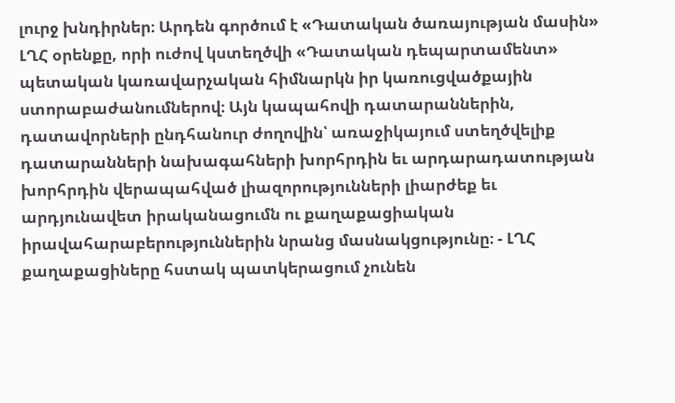լուրջ խնդիրներ։ Արդեն գործում է «Դատական ծառայության մասին» ԼՂՀ օրենքը, որի ուժով կստեղծվի «Դատական դեպարտամենտ» պետական կառավարչական հիմնարկն իր կառուցվածքային ստորաբաժանումներով։ Այն կապահովի դատարաններին, դատավորների ընդհանուր ժողովին՝ առաջիկայում ստեղծվելիք դատարանների նախագահների խորհրդին եւ արդարադատության խորհրդին վերապահված լիազորությունների լիարժեք եւ արդյունավետ իրականացումն ու քաղաքացիական իրավահարաբերություններին նրանց մասնակցությունը։ - ԼՂՀ քաղաքացիները հստակ պատկերացում չունեն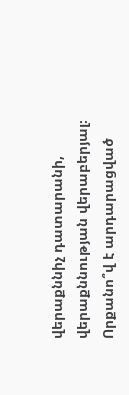վերաքննիչ դատարանի, վերաքննության վերաբերյալ։ Որքանո՞վ է արդարացված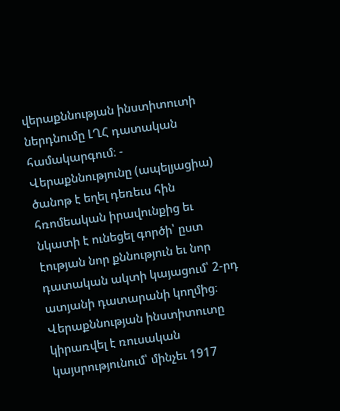վերաքննության ինստիտուտի ներդնումը ԼՂՀ դատական համակարգում։ - Վերաքննությունը (ապելյացիա) ծանոթ է եղել դեռեւս հին հռոմեական իրավունքից եւ նկատի է ունեցել գործի՝ ըստ էության նոր քննություն եւ նոր դատական ակտի կայացում՝ 2-րդ ատյանի դատարանի կողմից։ Վերաքննության ինստիտուտը կիրառվել է ռուսական կայսրությունում՝ մինչեւ 1917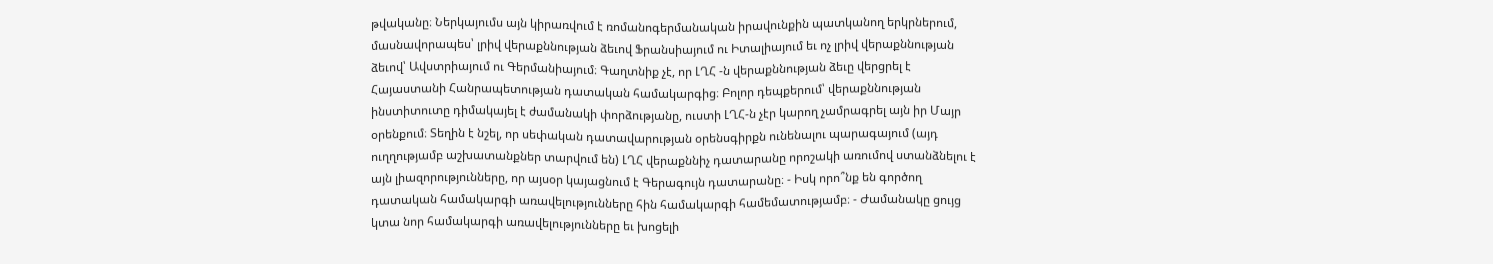թվականը։ Ներկայումս այն կիրառվում է ռոմանոգերմանական իրավունքին պատկանող երկրներում, մասնավորապես՝ լրիվ վերաքննության ձեւով Ֆրանսիայում ու Իտալիայում եւ ոչ լրիվ վերաքննության ձեւով՝ Ավստրիայում ու Գերմանիայում։ Գաղտնիք չէ, որ ԼՂՀ -ն վերաքննության ձեւը վերցրել է Հայաստանի Հանրապետության դատական համակարգից։ Բոլոր դեպքերում՝ վերաքննության ինստիտուտը դիմակայել է ժամանակի փորձությանը, ուստի ԼՂՀ-ն չէր կարող չամրագրել այն իր Մայր օրենքում։ Տեղին է նշել, որ սեփական դատավարության օրենսգիրքն ունենալու պարագայում (այդ ուղղությամբ աշխատանքներ տարվում են) ԼՂՀ վերաքննիչ դատարանը որոշակի առումով ստանձնելու է այն լիազորությունները, որ այսօր կայացնում է Գերագույն դատարանը։ - Իսկ որո՞նք են գործող դատական համակարգի առավելությունները հին համակարգի համեմատությամբ։ - Ժամանակը ցույց կտա նոր համակարգի առավելությունները եւ խոցելի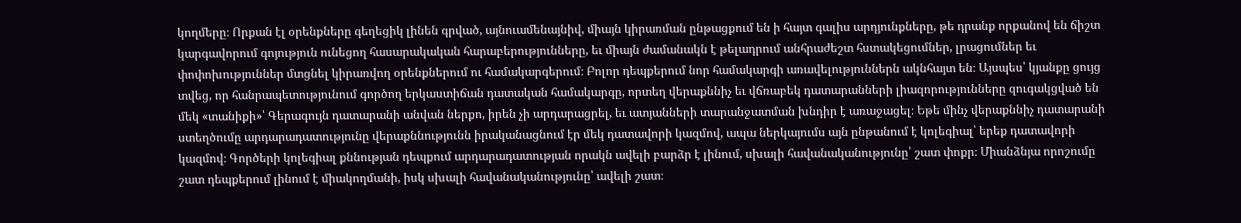կողմերը։ Որքան էլ օրենքները գեղեցիկ լինեն գրված, այնուամենայնիվ, միայն կիրառման ընթացքում են ի հայտ գալիս արդյունքները, թե դրանք որքանով են ճիշտ կարգավորում գոյություն ունեցող հասարակական հարաբերությունները, եւ միայն ժամանակն է թելադրում անհրաժեշտ հստակեցումներ, լրացումներ եւ փոփոխություններ մտցնել կիրառվող օրենքներում ու համակարգերում։ Բոլոր դեպքերում նոր համակարգի առավելություններն ակնհայտ են։ Այսպես՝ կյանքը ցույց տվեց, որ հանրապետությունում գործող երկաստիճան դատական համակարգը, որտեղ վերաքննիչ եւ վճռաբեկ դատարանների լիազորությունները զուգակցված են մեկ «տանիքի»՝ Գերագույն դատարանի անվան ներքո, իրեն չի արդարացրել, եւ ատյանների տարանջատման խնդիր է առաջացել։ Եթե մինչ վերաքննիչ դատարանի ստեղծումը արդարադատությունը վերաքննությունն իրականացնում էր մեկ դատավորի կազմով, ապա ներկայումս այն ընթանում է կոլեգիալ՝ երեք դատավորի կազմով։ Գործերի կոլեգիալ քննության դեպքում արդարադատության որակն ավելի բարձր է լինում, սխալի հավանականությունը՝ շատ փոքր։ Միանձնյա որոշումը շատ դեպքերում լինում է միակողմանի, իսկ սխալի հավանականությունը՝ ավելի շատ։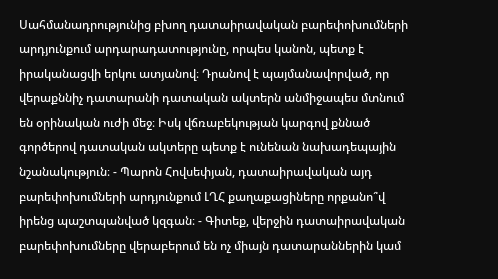Սահմանադրությունից բխող դատաիրավական բարեփոխումների արդյունքում արդարադատությունը, որպես կանոն, պետք է իրականացվի երկու ատյանով։ Դրանով է պայմանավորված, որ վերաքննիչ դատարանի դատական ակտերն անմիջապես մտնում են օրինական ուժի մեջ։ Իսկ վճռաբեկության կարգով քննած գործերով դատական ակտերը պետք է ունենան նախադեպային նշանակություն։ - Պարոն Հովսեփյան, դատաիրավական այդ բարեփոխումների արդյունքում ԼՂՀ քաղաքացիները որքանո՞վ իրենց պաշտպանված կզգան։ - Գիտեք, վերջին դատաիրավական բարեփոխումները վերաբերում են ոչ միայն դատարաններին կամ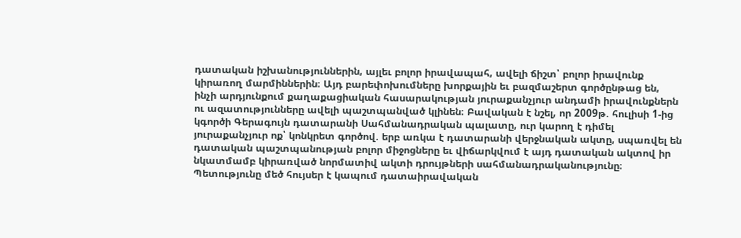դատական իշխանություններին, այլեւ բոլոր իրավապահ, ավելի ճիշտ՝ բոլոր իրավունք կիրառող մարմիններին։ Այդ բարեփոխումները խորքային եւ բազմաշերտ գործընթաց են, ինչի արդյունքում քաղաքացիական հասարակության յուրաքանչյուր անդամի իրավունքներն ու ազատությունները ավելի պաշտպանված կլինեն։ Բավական է նշել, որ 2009թ. հուլիսի 1-ից կգործի Գերագույն դատարանի Սահմանադրական պալատը, ուր կարող է դիմել յուրաքանչյուր ոք՝ կոնկրետ գործով. երբ առկա է դատարանի վերջնական ակտը, սպառվել են դատական պաշտպանության բոլոր միջոցները եւ վիճարկվում է այդ դատական ակտով իր նկատմամբ կիրառված նորմատիվ ակտի դրույթների սահմանադրականությունը։ Պետությունը մեծ հույսեր է կապում դատաիրավական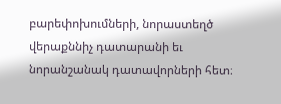բարեփոխումների, նորաստեղծ վերաքննիչ դատարանի եւ նորանշանակ դատավորների հետ։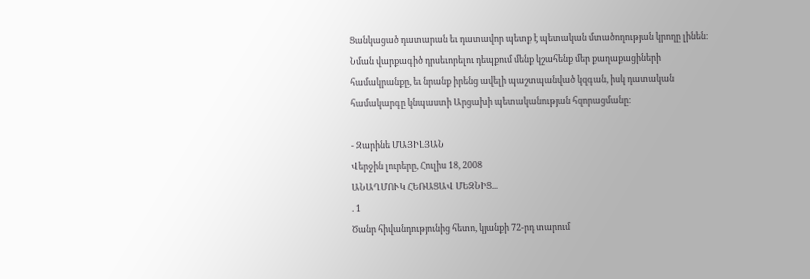Ցանկացած դատարան եւ դատավոր պետք է պետական մտածողության կրողը լինեն։ Նման վարքագիծ դրսեւորելու դեպքում մենք կշահենք մեր քաղաքացիների համակրանքը, եւ նրանք իրենց ավելի պաշտպանված կզգան, իսկ դատական համակարգը կնպաստի Արցախի պետականության հզորացմանը։

- Զարինե ՄԱՅԻԼՅԱՆ
Վերջին լուրերը, Հուլիս 18, 2008
ԱՆԱՂՄՈՒԿ ՀԵՌԱՑԱՎ ՄԵԶՆԻՑ...
. 1
Ծանր հիվանդությունից հետո, կյանքի 72-րդ տարում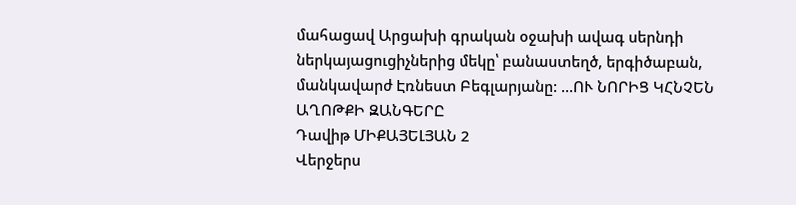մահացավ Արցախի գրական օջախի ավագ սերնդի ներկայացուցիչներից մեկը՝ բանաստեղծ, երգիծաբան, մանկավարժ Էռնեստ Բեգլարյանը: ...ՈՒ ՆՈՐԻՑ ԿՀՆՉԵՆ ԱՂՈԹՔԻ ԶԱՆԳԵՐԸ
Դավիթ ՄԻՔԱՅԵԼՅԱՆ 2
Վերջերս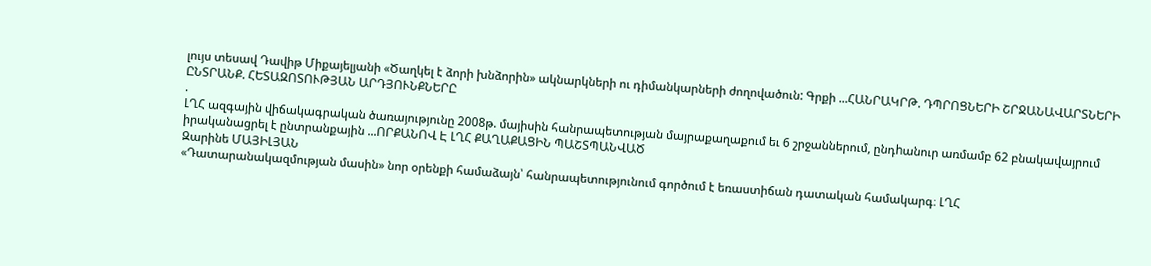լույս տեսավ Դավիթ Միքայելյանի «Ծաղկել է ձորի խնձորին» ակնարկների ու դիմանկարների ժողովածուն: Գրքի ...ՀԱՆՐԱԿՐԹ. ԴՊՐՈՑՆԵՐԻ ՇՐՋԱՆԱՎԱՐՏՆԵՐԻ ԸՆՏՐԱՆՔ. ՀԵՏԱԶՈՏՈՒԹՅԱՆ ԱՐԴՅՈՒՆՔՆԵՐԸ
.
ԼՂՀ ազգային վիճակագրական ծառայությունը 2008թ. մայիսին հանրապետության մայրաքաղաքում եւ 6 շրջաններում, ընդhանուր առմամբ 62 բնակավայրում իրականացրել է ընտրանքային ...ՈՐՔԱՆՈՎ Է ԼՂՀ ՔԱՂԱՔԱՑԻՆ ՊԱՇՏՊԱՆՎԱԾ
Զարինե ՄԱՅԻԼՅԱՆ
«Դատարանակազմության մասին» նոր օրենքի համաձայն՝ հանրապետությունում գործում է եռաստիճան դատական համակարգ։ ԼՂՀ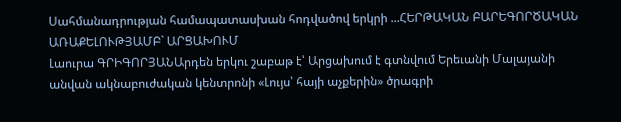Սահմանադրության համապատասխան հոդվածով երկրի ...ՀԵՐԹԱԿԱՆ ԲԱՐԵԳՈՐԾԱԿԱՆ ԱՌԱՔԵԼՈՒԹՅԱՄԲ` ԱՐՑԱԽՈՒՄ
Լաուրա ԳՐԻԳՈՐՅԱՆԱրդեն երկու շաբաթ է՝ Արցախում է գտնվում Երեւանի Մալայանի անվան ակնաբուժական կենտրոնի «Լույս՝ հայի աչքերին» ծրագրի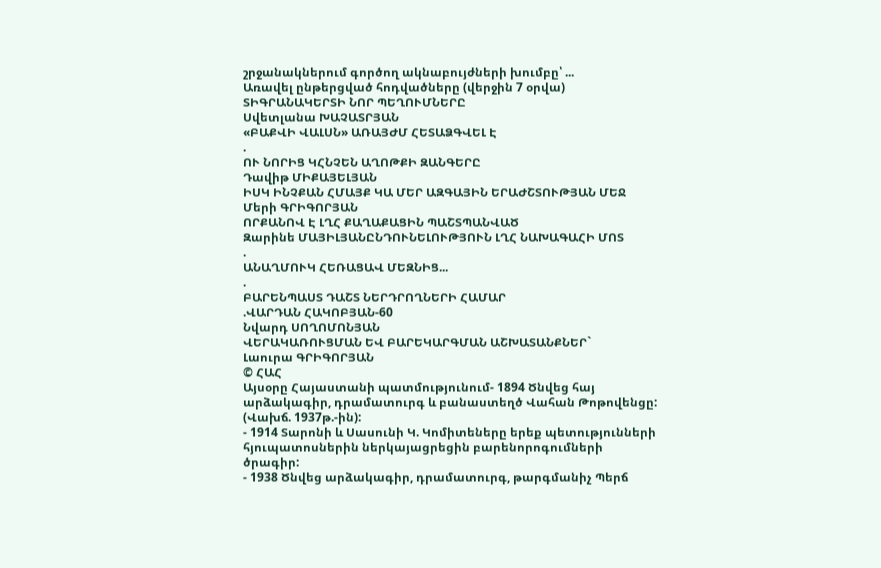շրջանակներում գործող ակնաբույժների խումբը՝ ...
Առավել ընթերցված հոդվածները (վերջին 7 օրվա)
ՏԻԳՐԱՆԱԿԵՐՏԻ ՆՈՐ ՊԵՂՈՒՄՆԵՐԸ
Սվետլանա ԽԱՉԱՏՐՅԱՆ
«ԲԱՔՎԻ ՎԱԼՍՆ» ԱՌԱՅԺՄ ՀԵՏԱՁԳՎԵԼ Է
.
ՈՒ ՆՈՐԻՑ ԿՀՆՉԵՆ ԱՂՈԹՔԻ ԶԱՆԳԵՐԸ
Դավիթ ՄԻՔԱՅԵԼՅԱՆ
ԻՍԿ ԻՆՉՔԱՆ ՀՄԱՅՔ ԿԱ ՄԵՐ ԱԶԳԱՅԻՆ ԵՐԱԺՇՏՈՒԹՅԱՆ ՄԵՋ
Մերի ԳՐԻԳՈՐՅԱՆ
ՈՐՔԱՆՈՎ Է ԼՂՀ ՔԱՂԱՔԱՑԻՆ ՊԱՇՏՊԱՆՎԱԾ
Զարինե ՄԱՅԻԼՅԱՆԸՆԴՈՒՆԵԼՈՒԹՅՈՒՆ ԼՂՀ ՆԱԽԱԳԱՀԻ ՄՈՏ
.
ԱՆԱՂՄՈՒԿ ՀԵՌԱՑԱՎ ՄԵԶՆԻՑ...
.
ԲԱՐԵՆՊԱՍՏ ԴԱՇՏ ՆԵՐԴՐՈՂՆԵՐԻ ՀԱՄԱՐ
.ՎԱՐԴԱՆ ՀԱԿՈԲՅԱՆ-60
Նվարդ ՍՈՂՈՄՈՆՅԱՆ
ՎԵՐԱԿԱՌՈՒՑՄԱՆ ԵՎ ԲԱՐԵԿԱՐԳՄԱՆ ԱՇԽԱՏԱՆՔՆԵՐ`
Լաուրա ԳՐԻԳՈՐՅԱՆ
© ՀԱՀ
Այսօրը Հայաստանի պատմությունում- 1894 Ծնվեց հայ արձակագիր, դրամատուրգ և բանաստեղծ Վահան Թոթովենցը: (Վախճ. 1937թ.-ին):
- 1914 Տարոնի և Սասունի Կ. Կոմիտեները երեք պետությունների հյուպատոսներին ներկայացրեցին բարենորոգումների ծրագիր:
- 1938 Ծնվեց արձակագիր, դրամատուրգ, թարգմանիչ Պերճ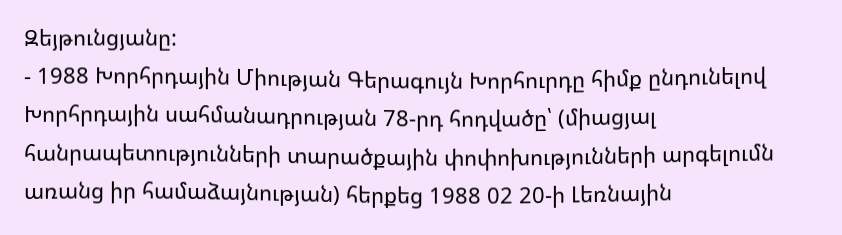Զեյթունցյանը:
- 1988 Խորհրդային Միության Գերագույն Խորհուրդը հիմք ընդունելով Խորհրդային սահմանադրության 78-րդ հոդվածը՝ (միացյալ հանրապետությունների տարածքային փոփոխությունների արգելումն առանց իր համաձայնության) հերքեց 1988 02 20-ի Լեռնային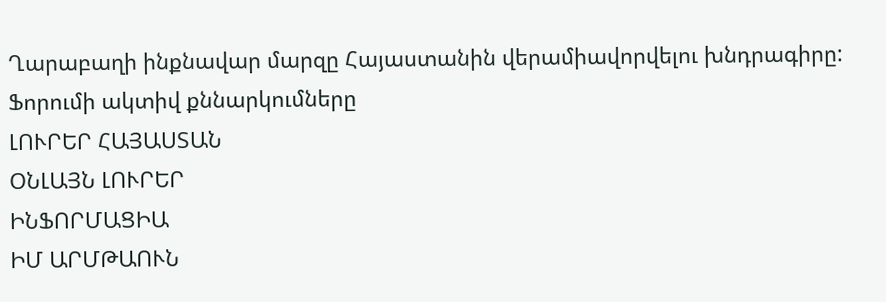Ղարաբաղի ինքնավար մարզը Հայաստանին վերամիավորվելու խնդրագիրը:
Ֆորումի ակտիվ քննարկումները
ԼՈՒՐԵՐ ՀԱՅԱՍՏԱՆ
ՕՆԼԱՅՆ ԼՈՒՐԵՐ
ԻՆՖՈՐՄԱՑԻԱ
ԻՄ ԱՐՄԹԱՈՒՆ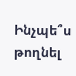Ինչպե՞ս թողնել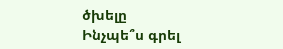ծխելը
Ինչպե՞ս գրել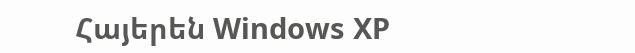Հայերեն Windows XP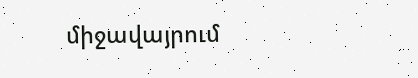միջավայրում